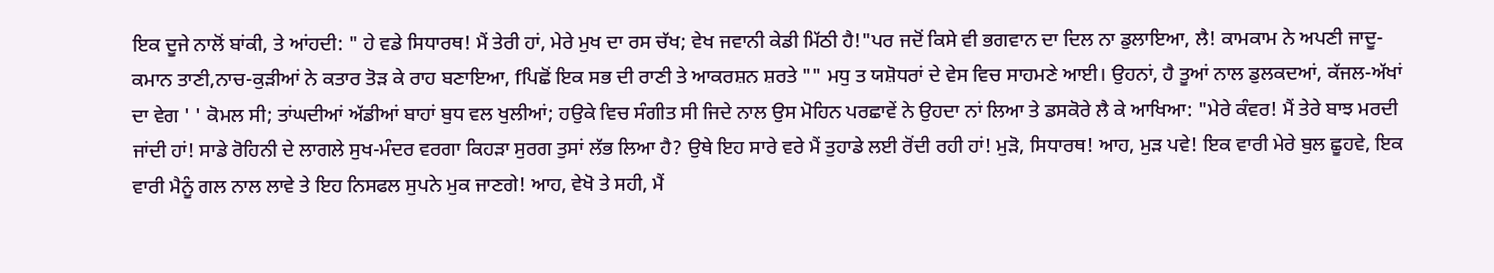ਇਕ ਦੂਜੇ ਨਾਲੋਂ ਬਾਂਕੀ, ਤੇ ਆਂਹਦੀ: " ਹੇ ਵਡੇ ਸਿਧਾਰਥ! ਮੈਂ ਤੇਰੀ ਹਾਂ, ਮੇਰੇ ਮੁਖ ਦਾ ਰਸ ਚੱਖ; ਵੇਖ ਜਵਾਨੀ ਕੇਡੀ ਮਿੱਠੀ ਹੈ!"ਪਰ ਜਦੋਂ ਕਿਸੇ ਵੀ ਭਗਵਾਨ ਦਾ ਦਿਲ ਨਾ ਡੁਲਾਇਆ, ਲੈ! ਕਾਮਕਾਮ ਨੇ ਅਪਣੀ ਜਾਦੂ-ਕਮਾਨ ਤਾਣੀ,ਨਾਚ-ਕੁੜੀਆਂ ਨੇ ਕਤਾਰ ਤੋੜ ਕੇ ਰਾਹ ਬਣਾਇਆ, fਪਿਛੋਂ ਇਕ ਸਭ ਦੀ ਰਾਣੀ ਤੇ ਆਕਰਸ਼ਨ ਸ਼ਰਤੇ "" ਮਧੁ ਤ ਯਸ਼ੋਧਰਾਂ ਦੇ ਵੇਸ ਵਿਚ ਸਾਹਮਣੇ ਆਈ। ਉਹਨਾਂ, ਹੈ ਤੂਆਂ ਨਾਲ ਡੁਲਕਦਆਂ, ਕੱਜਲ-ਅੱਖਾਂ ਦਾ ਵੇਗ ' ' ਕੋਮਲ ਸੀ; ਤਾਂਘਦੀਆਂ ਅੱਡੀਆਂ ਬਾਹਾਂ ਬੁਧ ਵਲ ਖੁਲੀਆਂ; ਹਉਕੇ ਵਿਚ ਸੰਗੀਤ ਸੀ ਜਿਦੇ ਨਾਲ ਉਸ ਮੋਹਿਨ ਪਰਛਾਵੇਂ ਨੇ ਉਹਦਾ ਨਾਂ ਲਿਆ ਤੇ ਡਸਕੋਰੇ ਲੈ ਕੇ ਆਖਿਆ: "ਮੇਰੇ ਕੰਵਰ! ਮੈਂ ਤੇਰੇ ਬਾਝ ਮਰਦੀ ਜਾਂਦੀ ਹਾਂ! ਸਾਡੇ ਰੋਹਿਨੀ ਦੇ ਲਾਗਲੇ ਸੁਖ-ਮੰਦਰ ਵਰਗਾ ਕਿਹੜਾ ਸੁਰਗ ਤੁਸਾਂ ਲੱਭ ਲਿਆ ਹੈ? ਉਥੇ ਇਹ ਸਾਰੇ ਵਰੇ ਮੈਂ ਤੁਹਾਡੇ ਲਈ ਰੋਂਦੀ ਰਹੀ ਹਾਂ! ਮੁੜੋ, ਸਿਧਾਰਥ! ਆਹ, ਮੁੜ ਪਵੇ! ਇਕ ਵਾਰੀ ਮੇਰੇ ਬੁਲ ਛੂਹਵੇ, ਇਕ ਵਾਰੀ ਮੈਨੂੰ ਗਲ ਨਾਲ ਲਾਵੇ ਤੇ ਇਹ ਨਿਸਫਲ ਸੁਪਨੇ ਮੁਕ ਜਾਣਗੇ! ਆਹ, ਵੇਖੋ ਤੇ ਸਹੀ, ਮੈਂ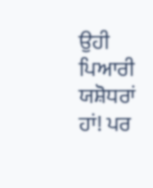ਉਹੀ ਪਿਆਰੀ ਯਸ਼ੋਧਰਾਂ ਹਾਂ! ਪਰ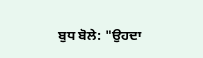ਬੁਧ ਬੋਲੇ: "ਉਹਦਾ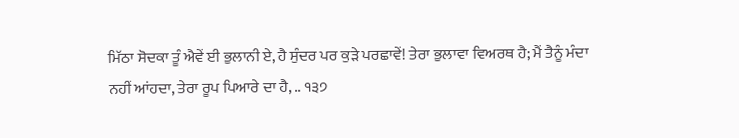ਮਿੱਠਾ ਸੋਦਕਾ ਤੂੰ ਐਵੇਂ ਈ ਭੁਲਾਨੀ ਏ, ਹੈ ਸੁੰਦਰ ਪਰ ਕੁੜੇ ਪਰਛਾਵੇਂ! ਤੇਰਾ ਭੁਲਾਵਾ ਵਿਅਰਥ ਹੈ; ਮੈਂ ਤੈਨੂੰ ਮੰਦਾ ਨਹੀਂ ਆਂਹਦਾ, ਤੇਰਾ ਰੂਪ ਪਿਆਰੇ ਦਾ ਹੈ, .. ੧੩੭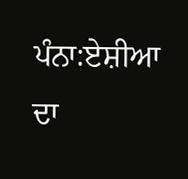ਪੰਨਾ:ਏਸ਼ੀਆ ਦਾ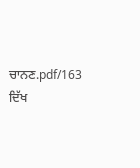ਚਾਨਣ.pdf/163
ਦਿੱਖ